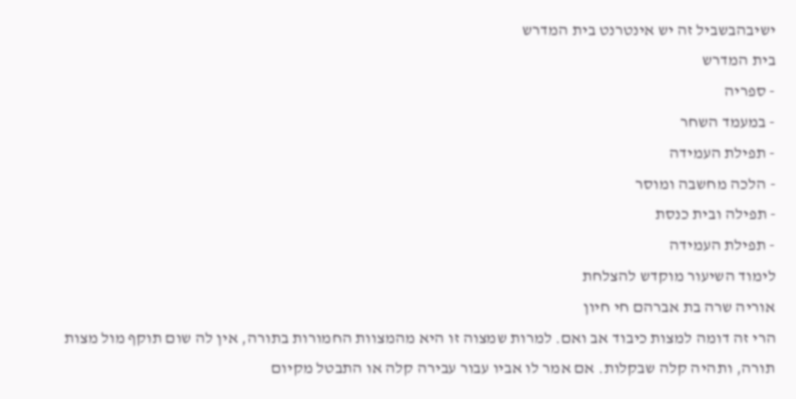ישיבהבשביל זה יש אינטרנט בית המדרש
בית המדרש
- ספריה
- במעמד השחר
- תפילת העמידה
- הלכה מחשבה ומוסר
- תפילה ובית כנסת
- תפילת העמידה
לימוד השיעור מוקדש להצלחת
אוריה שרה בת אברהם חי חיון
הרי זה דומה למצות כיבוד אב ואם. למרות שמצוה זו היא מהמצוות החמורות בתורה, אין לה שום תוקף מול מצות תורה, ותהיה קלה שבקלות. אם אמר לו אביו עבור עבירה קלה או התבטל מקיום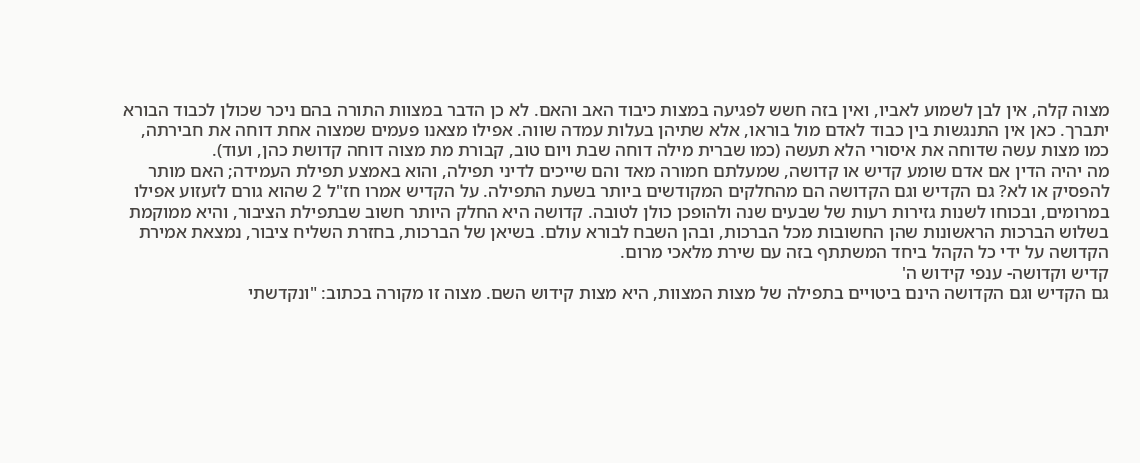מצוה קלה, אין לבן לשמוע לאביו, ואין בזה חשש לפגיעה במצות כיבוד האב והאם. לא כן הדבר במצוות התורה בהם ניכר שכולן לכבוד הבורא יתברך. כאן אין התנגשות בין כבוד לאדם מול בוראו, אלא שתיהן בעלות עמדה שווה. אפילו מצאנו פעמים שמצוה אחת דוחה את חבירתה, כמו מצות עשה שדוחה את איסורי הלא תעשה (כמו שברית מילה דוחה שבת ויום טוב, קבורת מת מצוה דוחה קדושת כהן, ועוד).
מה יהיה הדין אם אדם שומע קדיש או קדושה, שמעלתם חמורה מאד והם שייכים לדיני תפילה, והוא באמצע תפילת העמידה; האם מותר להפסיק או לא? גם הקדיש וגם הקדושה הם מהחלקים המקודשים ביותר בשעת התפילה. על הקדיש אמרו חז"ל 2 שהוא גורם לזעזוע אפילו במרומים, ובכוחו לשנות גזירות רעות של שבעים שנה ולהופכן כולן לטובה. קדושה היא החלק היותר חשוב שבתפילת הציבור, והיא ממוקמת בשלוש הברכות הראשונות שהן החשובות מכל הברכות, ובהן השבח לבורא עולם. בשיאן של הברכות, בחזרת השליח ציבור, נמצאת אמירת הקדושה על ידי כל הקהל ביחד המשתתף בזה עם שירת מלאכי מרום.
קדיש וקדושה- ענפי קידוש ה'
גם הקדיש וגם הקדושה הינם ביטויים בתפילה של מצות המצוות, היא מצות קידוש השם. מצוה זו מקורה בכתוב: "ונקדשתי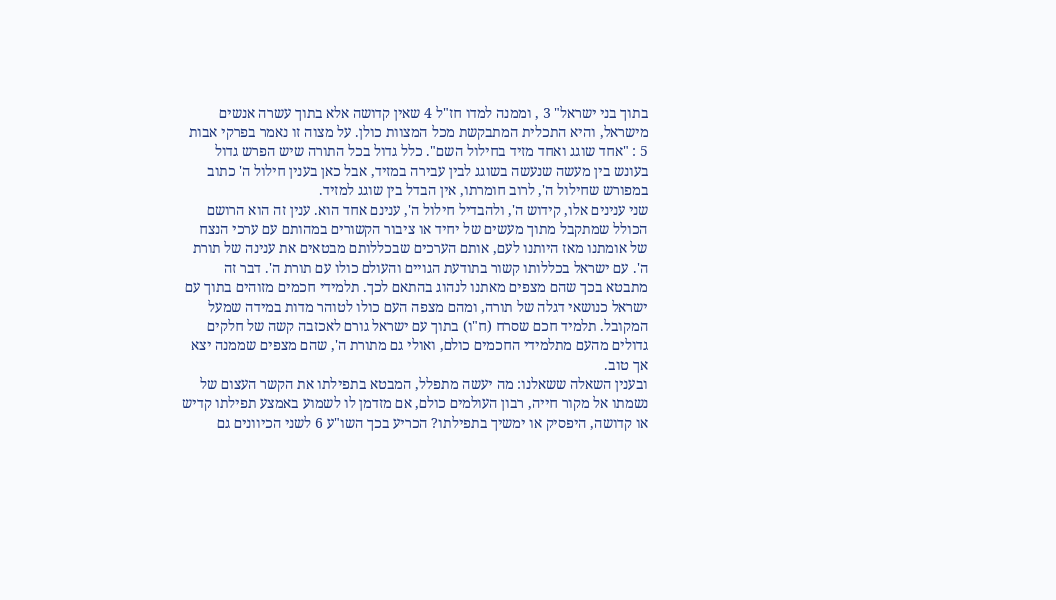בתוך בני ישראל" 3 , וממנה למדו חז"ל 4 שאין קדושה אלא בתוך עשרה אנשים מישראל, והיא התכלית המתבקשת מכל המצוות כולן. על מצוה זו נאמר בפרקי אבות 5 : "אחד שוגג ואחד מזיד בחילול השם". כלל גדול בכל התורה שיש הפרש גדול בעונש בין מעשה שנעשה בשוגג לבין עבירה במזיד, אבל כאן בענין חילול ה' כתוב במפורש שחילול ה', לרוב חומרתו, אין הבדל בין שוגג למזיד.
שני ענינים אלו, קידוש ה', ולהבדיל חילול ה', ענינם אחד הוא. ענין זה הוא הרושם הכולל שמתקבל מתוך מעשים של יחיד או ציבור הקשורים במהותם עם ערכי הנצח של אומתנו מאז היותנו לעם, אותם הערכים שבכללותם מבטאים את ענינה של תורת ה'. עם ישראל בכללותו קשור בתודעת הגויים והעולם כולו עם תורת ה'. דבר זה מתבטא בכך שהם מצפים מאתנו לנהוג בהתאם לכך. תלמידי חכמים מזוהים בתוך עם ישראל כנושאי דגלה של תורה, ומהם מצפה העם כולו לטוהר מדות במידה שמעל המקובל. תלמיד חכם שסרח (ח"ו) בתוך עם ישראל גורם לאכזבה קשה של חלקים גדולים מהעם מתלמידי החכמים כולם, ואולי גם מתורת ה', שהם מצפים שממנה יצא אך טוב.
ובענין השאלה ששאלנו: מה יעשה מתפלל, המבטא בתפילתו את הקשר העצום של נשמתו אל מקור חייה, רבון העולמים כולם, אם מזדמן לו לשמוע באמצע תפילתו קדיש או קדושה, היפסיק או ימשיך בתפילתו? הכריע בכך השו"ע 6 לשני הכיוונים גם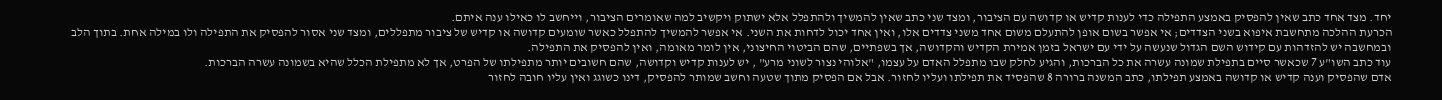יחד. מצד אחד כתב שאין להפסיק באמצע התפילה כדי לענות קדיש או קדושה עם הציבור, ומצד שני כתב שאין להמשיך ולהתפלל אלא ישתוק ויקשיב למה שאומרים הציבור, וייחשב לו כאילו ענה איתם.
הכרעת ההלכה מתחשבת איפוא בשני הצדדים; אי אפשר בשום אופן להתעלם משום אחד משני צדדים אלו, ואין אחד יכול לדחות את השני. אי אפשר להמשיך להתפלל כאשר שומעים קדושה או קדיש של ציבור מתפללים, ומצד שני אסור להפסיק את התפילה ולו במילה אחת. בתוך הלב ובמחשבה יש להזדהות עם קידוש השם הגדול שנעשה על ידי עם ישראל בזמן אמירת הקדיש והקדושה, אך בשפתיים, שהם הביטוי החיצוני, אין לומר מאומה, ואין להפסיק את התפילה.
עוד כתב השו"ע 7 שכאשר סיים בתפילת שמונה עשרה את כל הברכות, והגיע לחלק שבו מתפלל האדם על עצמו, "אלוהי נצור לשוני מרע" , יש לענות קדיש וקדושה, שהם חשובים יותר מתפילתו של הפרט, אך לא מתפילת הכלל שהיא בשמונה עשרה הברכות.
אדם שהפסיק וענה קדיש או קדושה באמצע תפילתו, כתב המשנה ברורה 8 שהפסיד את תפילתו ועליו לחזור. אבל אם הפסיק מתוך שטעה וחשב שמותר להפסיק, דינו כשוגג ואין עליו חובה לחזור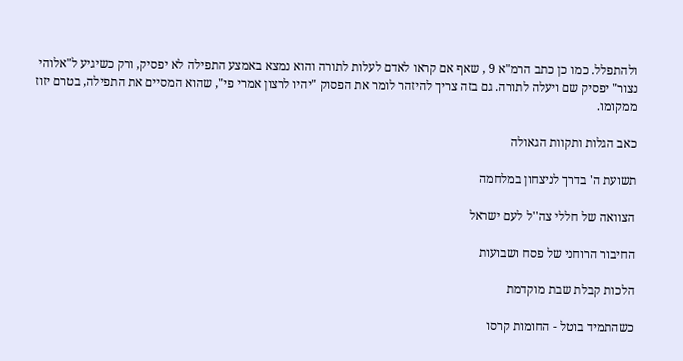ולהתפלל. כמו כן כתב הרמ"א 9 , שאף אם קראו לאדם לעלות לתורה והוא נמצא באמצע התפילה לא יפסיק, ורק כשיגיע ל"אלוהי נצור" יפסיק שם ויעלה לתורה. גם בזה צריך להיזהר לומר את הפסוק "יהיו לרצון אמרי פי", שהוא המסיים את התפילה, בטרם יזוז ממקומו.

כאב הגלות ותקוות הגאולה

תשועת ה' בדרך לניצחון במלחמה

הצוואה של חללי צה''ל לעם ישראל

החיבור הרוחני של פסח ושבועות

הלכות קבלת שבת מוקדמת

כשהתמיד בוטל - החומות קרסו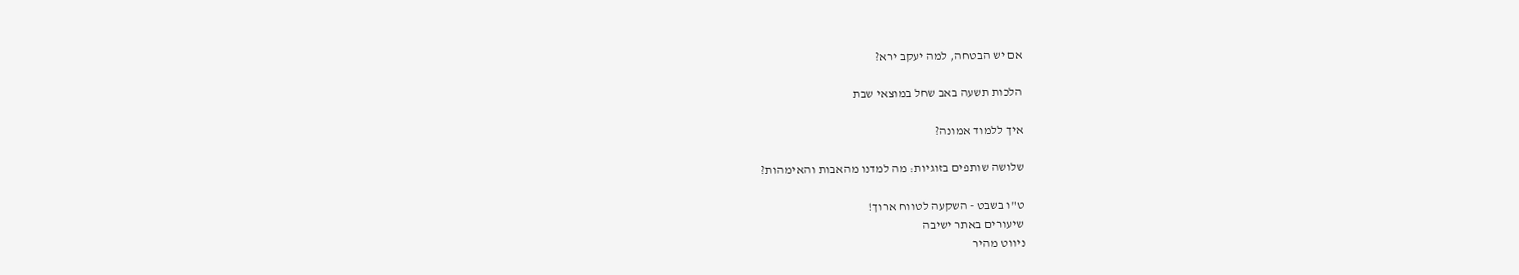אם יש הבטחה, למה יעקב ירא?

הלכות תשעה באב שחל במוצאי שבת

איך ללמוד אמונה?

שלושה שותפים בזוגיות: מה למדנו מהאבות והאימהות?

ט"ו בשבט - השקעה לטווח ארוך!
שיעורים באתר ישיבה
ניווט מהיר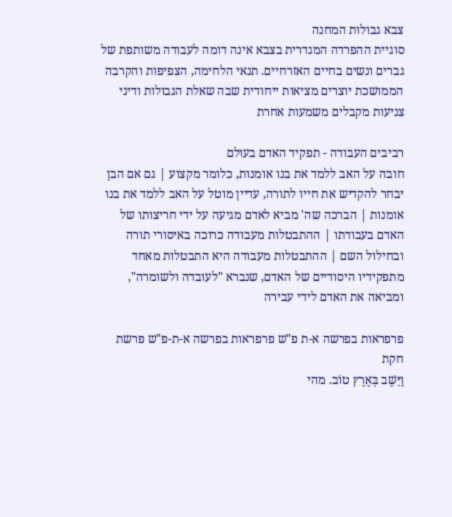צבא גבולות המחנה
סוגיית ההפרדה המגדרית בצבא אינה דומה לעבודה משותפת של גברים ונשים בחיים האזרחיים. תנאי הלחימה, הצפיפות והקרבה הממושכת יוצרים מציאות ייחודית שבה שאלת הגבולות ודיני צניעות מקבלים משמעות אחרת

רביבים העבודה - תפקיד האדם בעולם
חובה על האב ללמד את בנו אומנות, כלומר מקצוע | גם אם הבן יבחר להקדיש את חייו לתורה, עדיין מוטל על האב ללמד את בנו אומנות | הברכה שה' מביא לאדם מגיעה על ידי חריצותו של האדם בעבודתו | ההתבטלות מעבודה כרוכה באיסורי תורה ובחילול השם | ההתבטלות מעבודה היא התבטלות מאחד מתפקידיו היסודיים של האדם, שנברא "לעובדה ולשומרה", ומביאה את האדם לידי עבירה

פרפראות בפרשה א-ת פ"ש פרפראות בפרשה א-ת-פ"ש פרשת חקת
וַיֵּשֶׁב בְּאֶרֶץ טוֹב. מהי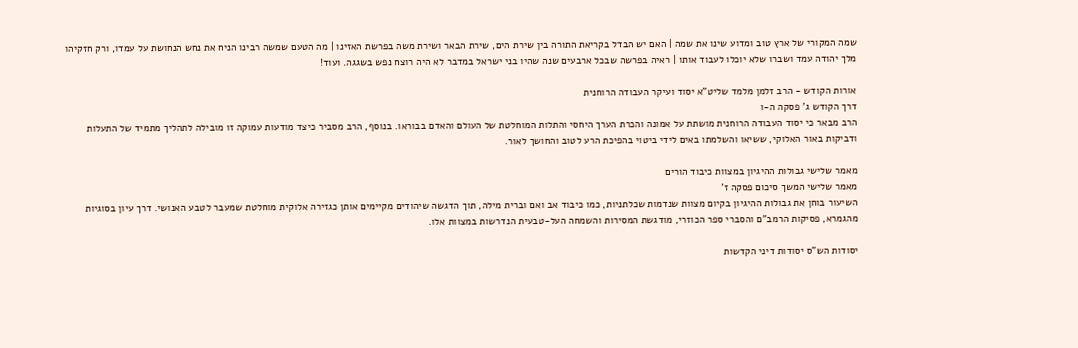שמה המקורי של ארץ טוב ומדוע שינו את שמה | האם יש הבדל בקריאת התורה בין שירת הים, שירת הבאר ושירת משה בפרשת האזינו | מה הטעם שמשה רבינו הניח את נחש הנחושת על עמדו, ורק חזקיהו מלך יהודה עמד ושברו שלא יוכלו לעבוד אותו | ראיה בפרשה שבכל ארבעים שנה שהיו בני ישראל במדבר לא היה רוצח נפש בשגגה. ועוד!

אורות הקודש - הרב זלמן מלמד שליט"א יסוד ועיקר העבודה הרוחנית
דרך הקודש ג' פסקה ה-ו
הרב מבאר כי יסוד העבודה הרוחנית מושתת על אמונה והכרת הערך היחסי והתלות המוחלטת של העולם והאדם בבוראו. בנוסף, הרב מסביר כיצד מודעות עמוקה זו מובילה לתהליך מתמיד של התעלות ודביקות באור האלוקי, ששיאו והשלמתו באים לידי ביטוי בהפיכת הרע לטוב והחושך לאור.

מאמר שלישי גבולות ההיגיון במצוות כיבוד הורים
מאמר שלישי המשך סיכום פסקה ז'
השיעור בוחן את גבולות ההיגיון בקיום מצוות שנדמות שכלתניות, כמו כיבוד אב ואם וברית מילה, תוך הדגשה שיהודים מקיימים אותן כגזירה אלוקית מוחלטת שמעבר לטבע האנושי. דרך עיון בסוגיות מהגמרא, פסיקות הרמב"ם והסברי ספר הכוזרי, מודגשת המסירות והשמחה העל-טבעית הנדרשות במצוות אלו.

יסודות הש"ס יסודות דיני הקדשות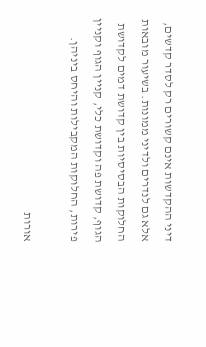דיני ההקדשות אינם קשורים רק לסדר קדשים, אלא גם לנדרים ולדיני ממונות. בשיעור מובאות החלוקות הבסיסיות בין קדושת דמים לקדושת הגוף, קדושת פה וקדושת כלי, קניין הגוף וקניין פירות, החלוקות המקבילות והיחס ביניהן.

אורות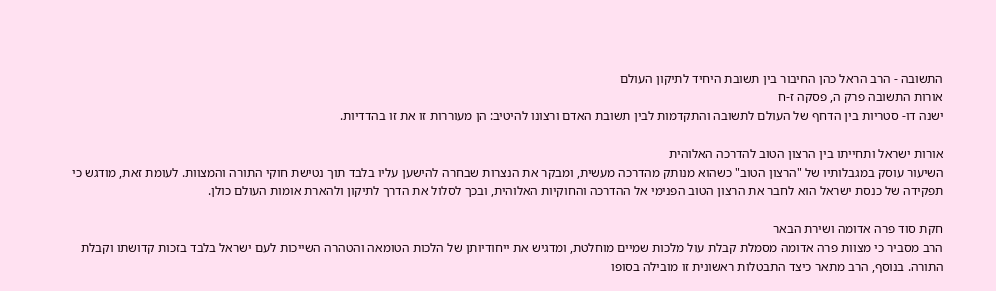התשובה - הרב הראל כהן החיבור בין תשובת היחיד לתיקון העולם
אורות התשובה פרק ה, פסקה ז-ח
ישנה דו- סטריות בין הדחף של העולם לתשובה והתקדמות לבין תשובת האדם ורצונו להיטיב: הן מעוררות זו את זו בהדדיות.

אורות ישראל ותחייתו בין הרצון הטוב להדרכה האלוהית
השיעור עוסק במגבלותיו של "הרצון הטוב" כשהוא מנותק מהדרכה מעשית, ומבקר את הנצרות שבחרה להישען עליו בלבד תוך נטישת חוקי התורה והמצוות. לעומת זאת, מודגש כי תפקידה של כנסת ישראל הוא לחבר את הרצון הטוב הפנימי אל ההדרכה והחוקיות האלוהית, ובכך לסלול את הדרך לתיקון ולהארת אומות העולם כולן.

חקת סוד פרה אדומה ושירת הבאר
הרב מסביר כי מצוות פרה אדומה מסמלת קבלת עול מלכות שמיים מוחלטת, ומדגיש את ייחודיותן של הלכות הטומאה והטהרה השייכות לעם ישראל בלבד בזכות קדושתו וקבלת התורה. בנוסף, הרב מתאר כיצד התבטלות ראשונית זו מובילה בסופו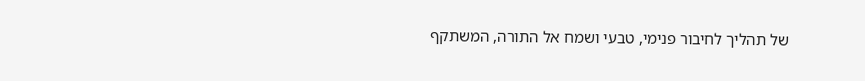של תהליך לחיבור פנימי, טבעי ושמח אל התורה, המשתקף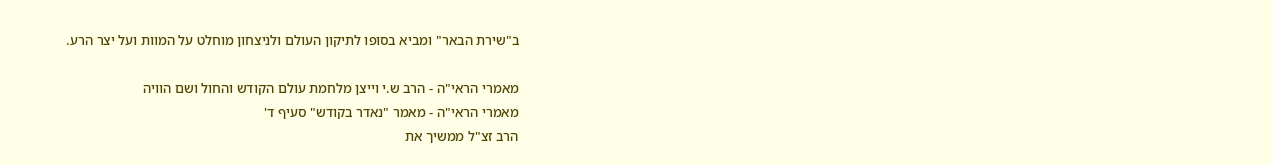ב"שירת הבאר" ומביא בסופו לתיקון העולם ולניצחון מוחלט על המוות ועל יצר הרע.

מאמרי הראי"ה - הרב ש.י וייצן מלחמת עולם הקודש והחול ושם הוויה
מאמרי הראי"ה - מאמר "נאדר בקודש" סעיף ד'
הרב זצ"ל ממשיך את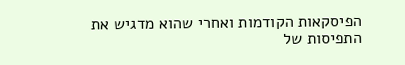הפיסקאות הקודמות ואחרי שהוא מדגיש את התפיסות של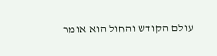עולם הקודש והחול הוא אומר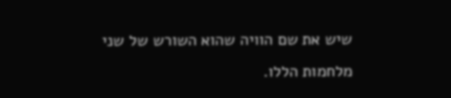שיש את שם הוויה שהוא השורש של שני מלחמות הללו.